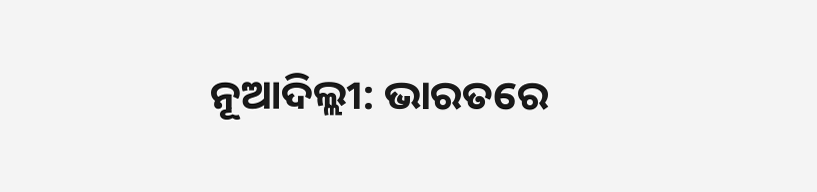ନୂଆଦିଲ୍ଲୀ: ଭାରତରେ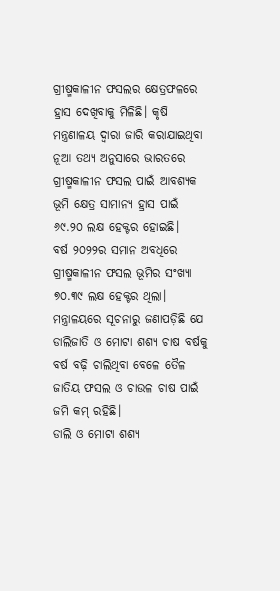ଗ୍ରୀଷ୍ମକାଳୀନ ଫସଲର କ୍ଷେତ୍ରଫଳରେ ହ୍ରାସ ଦେଖିବାକୁ ମିଳିଛି। କୃଷି ମନ୍ତ୍ରଣାଳୟ ଦ୍ୱାରା ଜାରି କରାଯାଇଥିବା ନୂଆ ତଥ୍ୟ ଅନୁସାରେ ଭାରତରେ ଗ୍ରୀଷ୍ମକାଳୀନ ଫସଲ ପାଇଁ ଆବଶ୍ୟକ ଭୂମି କ୍ଷେତ୍ର ସାମାନ୍ୟ ହ୍ରାସ ପାଇଁ ୬୯.୨୦ ଲକ୍ଷ ହେକ୍ଟର ହୋଇଛି।
ବର୍ଷ ୨୦୨୨ର ସମାନ ଅବଧିରେ ଗ୍ରୀଷ୍ମକାଳୀନ ଫସଲ ଭୂମିର ସଂଖ୍ୟା ୭୦.୩୯ ଲକ୍ଷ ହେକ୍ଟର ଥିଲା। ମନ୍ତ୍ରାଳୟରେ ସୂଚନାରୁ ଜଣାପଡ଼ିଛି ଯେ ଡାଲିଜାତି ଓ ମୋଟା ଶଶ୍ୟ ଚାଷ ବର୍ଷକୁ ବର୍ଷ ବଢ଼ି ଚାଲିଥିବା ବେଳେ ତୈଳ ଜାତିୟ ଫସଲ ଓ ଚାଉଳ ଚାଷ ପାଇଁ ଜମି କମ୍ ରହିଛି।
ଡାଲି ଓ ମୋଟା ଶଶ୍ୟ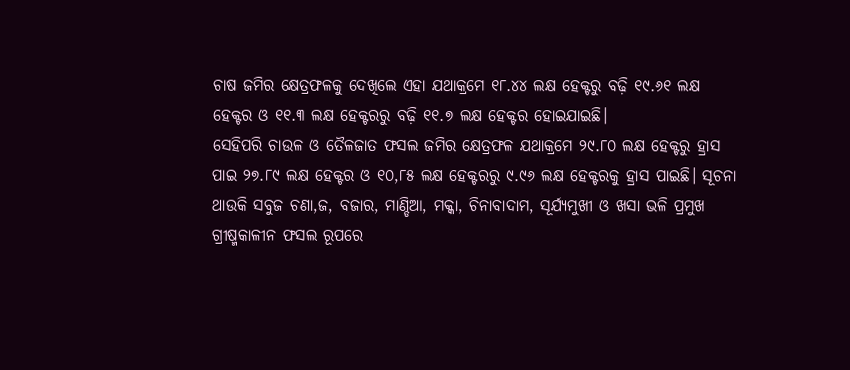ଚାଷ ଜମିର କ୍ଷେତ୍ରଫଳକୁ ଦେଖିଲେ ଏହା ଯଥାକ୍ରମେ ୧୮.୪୪ ଲକ୍ଷ ହେକ୍ଟରୁ ବଢ଼ି ୧୯.୬୧ ଲକ୍ଷ ହେକ୍ଟର ଓ ୧୧.୩ ଲକ୍ଷ ହେକ୍ଟରରୁ ବଢ଼ି ୧୧.୭ ଲକ୍ଷ ହେକ୍ଟର ହୋଇଯାଇଛି।
ସେହିପରି ଚାଉଳ ଓ ତୈଳଜାତ ଫସଲ ଜମିର କ୍ଷେତ୍ରଫଳ ଯଥାକ୍ରମେ ୨୯.୮୦ ଲକ୍ଷ ହେକ୍ଟରୁ ହ୍ରାସ ପାଇ ୨୭.୮୯ ଲକ୍ଷ ହେକ୍ଟର ଓ ୧୦,୮୫ ଲକ୍ଷ ହେକ୍ଟରରୁ ୯.୯୬ ଲକ୍ଷ ହେକ୍ଟରକୁ ହ୍ରାସ ପାଇଛି। ସୂଚନା ଥାଉକି ସବୁଜ ଚଣା,ଜ, ବଜାର, ମାଣ୍ଡିଆ, ମକ୍କା, ଚିନାବାଦାମ, ସୂର୍ଯ୍ୟମୁଖୀ ଓ ଖସା ଭଳି ପ୍ରମୁଖ ଗ୍ରୀଷ୍ମକାଳୀନ ଫସଲ ରୂପରେ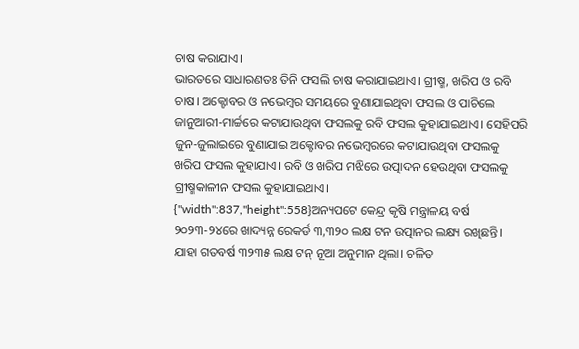ଚାଷ କରାଯାଏ।
ଭାରତରେ ସାଧାରଣତଃ ତିନି ଫସଲି ଚାଷ କରାଯାଇଥାଏ। ଗ୍ରୀଷ୍ମ, ଖରିପ ଓ ରବି ଚାଷ। ଅକ୍ଟୋବର ଓ ନଭେମ୍ବର ସମୟରେ ବୁଣାଯାଇଥିବା ଫସଲ ଓ ପାଚିଲେ ଜାନୁଆରୀ-ମାର୍ଚ୍ଚରେ କଟାଯାଉଥିବା ଫସଲକୁ ରବି ଫସଲ କୁହାଯାଇଥାଏ। ସେହିପରି ଜୁନ-ଜୁଲାଇରେ ବୁଣାଯାଇ ଅକ୍ଟୋବର ନଭେମ୍ବରରେ କଟାଯାଉଥିବା ଫସଲକୁ ଖରିପ ଫସଲ କୁହାଯାଏ। ରବି ଓ ଖରିପ ମଝିରେ ଉତ୍ପାଦନ ହେଉଥିବା ଫସଲକୁ ଗ୍ରୀଷ୍ମକାଳୀନ ଫସଲ କୁହାଯାଇଥାଏ।
{"width":837,"height":558}ଅନ୍ୟପଟେ କେନ୍ଦ୍ର କୃଷି ମନ୍ତ୍ରାଳୟ ବର୍ଷ ୨୦୨୩-୨୪ରେ ଖାଦ୍ୟନ୍ନ ରେକର୍ଡ ୩,୩୨୦ ଲକ୍ଷ ଟନ ଉତ୍ପାନର ଲକ୍ଷ୍ୟ ରଖିଛନ୍ତି। ଯାହା ଗତବର୍ଷ ୩୨୩୫ ଲକ୍ଷ ଟନ୍ ନୂଆ ଅନୁମାନ ଥିଲା। ଚଳିତ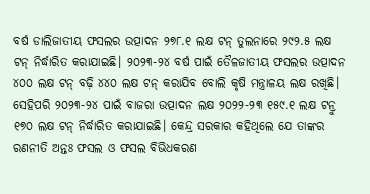ବର୍ଷ ଡାଲିଜାତୀୟ ଫସଲର ଉତ୍ପାଦନ ୨୭୮.୧ ଲକ୍ଷ ଟନ୍ ତୁଲନାରେ ୨୯୨.୫ ଲକ୍ଷ ଟନ୍ ନିର୍ଦ୍ଧାରିତ କରାଯାଇଛି। ୨୦୨୩-୨୪ ବର୍ଷ ପାଇଁ ତୈଳଜାତୀୟ ଫସଲର ଉତ୍ପାଦନ ୪୦୦ ଲକ୍ଷ ଟନ୍ ବଢ଼ି ୪୪୦ ଲକ୍ଷ ଟନ୍ କରାଯିବ ବୋଲି କୃଷି ମନ୍ତ୍ରାଳୟ ଲକ୍ଷ ରଖିଛି।
ସେହିପରି ୨୦୨୩-୨୪ ପାଇଁ ବାଜରା ଉତ୍ପାଦନ ଲକ୍ଷ ୨୦୨୨-୨୩ ୧୫୯.୧ ଲକ୍ଷ ଟନ୍ରୁ ୧୭୦ ଲକ୍ଷ ଟନ୍ ନିର୍ଦ୍ଧାରିତ କରାଯାଇଛି। କେନ୍ଦ୍ର ସରକାର କହିଥିଲେ ଯେ ତାଙ୍କର ରଣନୀତି ଅନ୍ତଃ ଫସଲ ଓ ଫସଲ ବିଭିଧକରଣ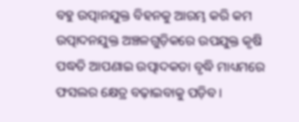ବହୁ ଉତ୍ପାନଯୁକ୍ତ ବିହନକୁ ଆରମ୍ଭ କରି କମ ଉତ୍ପାଦନଯୁକ୍ତ ଅଞ୍ଚଳଗୁଡ଼ିକରେ ଉପଯୁକ୍ତ କୃଷି ପଦ୍ଧତି ଆପଣାଇ ଉତ୍ପାଦକତା ବୃଦ୍ଧି ମାଧ୍ୟମରେ ଫସଲର କ୍ଷେତ୍ର ବଢ଼ାଇବାକୁ ପଡ଼ିବ।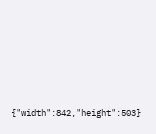{"width":842,"height":503}